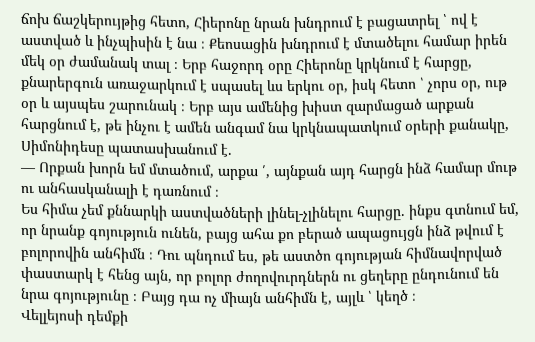ճոխ ճաշկերույթից հետո, Հիերոնը նրան խնդրում է բացատրել ՝ ով է աստված և ինչպիսին է նա ։ Քեոսացին խնդրում է մտածելու համար իրեն մեկ օր ժամանակ տալ ։ Երբ հաջորդ օրը Հիերոնը կրկնում է հարցը, քնարերգուն առաջարկում է սպասել ևս երկու օր, իսկ հետո ՝ չորս օր, ութ օր և այսպես շարունակ ։ Երբ այս ամենից խիստ զարմացած արքան հարցնում է, թե ինչու է ամեն անգամ նա կրկնապատկում օրերի քանակը, Սիմոնիդեսը պատասխանում է.
— Որքան խորն եմ մտածում, արքա ՛, այնքան այդ հարցն ինձ համար մութ ու անհասկանալի է դառնում ։
Ես հիմա չեմ քննարկի աստվածների լինել-չլինելու հարցը. ինքս գտնում եմ, որ նրանք գոյություն ունեն, բայց ահա քո բերած ապացույցն ինձ թվում է բոլորովին անհիմն ։ Դու պնդում ես, թե աստծո գոյության հիմնավորված փաստարկ է հենց այն, որ բոլոր ժողովուրդներն ու ցեղերը ընդունում են նրա գոյությունը ։ Բայց դա ոչ միայն անհիմն է, այլև ՝ կեղծ ։
Վելլեյոսի դեմքի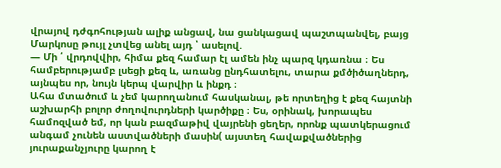վրայով դժգոհության ալիք անցավ, նա ցանկացավ պաշտպանվել, բայց Մարկոսը թույլ չտվեց անել այդ ՝ ասելով.
— Մի ՛ վրդովվիր, հիմա քեզ համար էլ ամեն ինչ պարզ կդառնա ։ Ես համբերությամբ լսեցի քեզ և, առանց ընդհատելու, տարա քմծիծաղներդ, այնպես որ, նույն կերպ վարվիր և ինքդ ։
Ահա մտածում և չեմ կարողանում հասկանալ, թե որտեղից է քեզ հայտնի աշխարհի բոլոր ժողովուրդների կարծիքը ։ Ես, օրինակ, խորապես համոզված եմ, որ կան բազմաթիվ վայրենի ցեղեր, որոնք պատկերացում անգամ չունեն աստվածների մասին( այստեղ հավաքվածներից յուրաքանչյուրը կարող է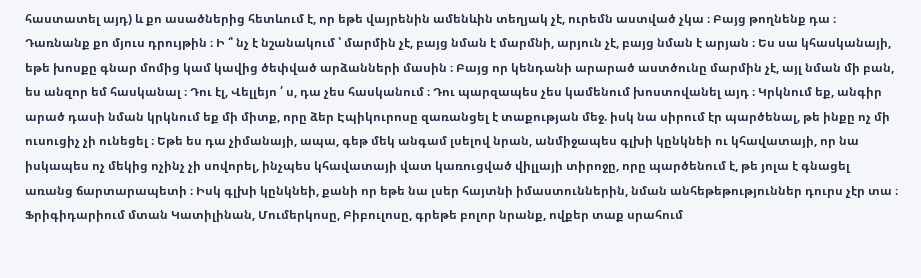հաստատել այդ) և քո ասածներից հետևում է, որ եթե վայրենին ամենևին տեղյակ չէ, ուրեմն աստված չկա ։ Բայց թողնենք դա ։ Դառնանք քո մյուս դրույթին ։ Ի ՞ նչ է նշանակում ՝ մարմին չէ, բայց նման է մարմնի, արյուն չէ, բայց նման է արյան ։ Ես սա կհասկանայի, եթե խոսքը գնար մոմից կամ կավից ծեփված արձանների մասին ։ Բայց որ կենդանի արարած աստծունը մարմին չէ, այլ նման մի բան, ես անզոր եմ հասկանալ ։ Դու էլ, Վելլեյո ՛ ս, դա չես հասկանում ։ Դու պարզապես չես կամենում խոստովանել այդ ։ Կրկնում եք, անգիր արած դասի նման կրկնում եք մի միտք, որը ձեր Էպիկուրոսը զառանցել է տաքության մեջ. իսկ նա սիրում էր պարծենալ, թե ինքը ոչ մի ուսուցիչ չի ունեցել ։ Եթե ես դա չիմանայի, ապա, գեթ մեկ անգամ լսելով նրան, անմիջապես գլխի կընկնեի ու կհավատայի, որ նա իսկապես ոչ մեկից ոչինչ չի սովորել, ինչպես կհավատայի վատ կառուցված վիլլայի տիրոջը, որը պարծենում է, թե յոլա է գնացել առանց ճարտարապետի ։ Իսկ գլխի կընկնեի, քանի որ եթե նա լսեր հայտնի իմաստուններին, նման անհեթեթություններ դուրս չէր տա ։
Ֆրիգիդարիում մտան Կատիլինան, Մումերկոսը, Բիբուլոսը, գրեթե բոլոր նրանք, ովքեր տաք սրահում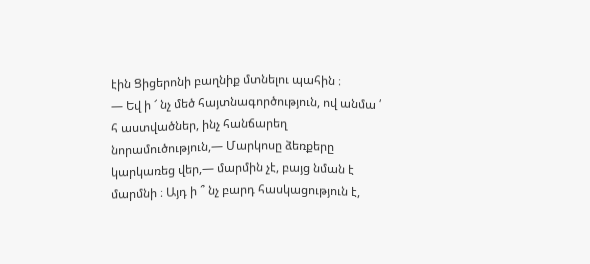էին Ցիցերոնի բաղնիք մտնելու պահին ։
— Եվ ի ՜ նչ մեծ հայտնագործություն, ով անմա ՛ հ աստվածներ, ինչ հանճարեղ նորամուծություն,— Մարկոսը ձեռքերը կարկառեց վեր,— մարմին չէ, բայց նման է մարմնի ։ Այդ ի ՞ նչ բարդ հասկացություն է,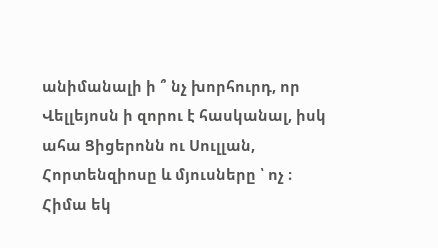անիմանալի ի ՞ նչ խորհուրդ, որ Վելլեյոսն ի զորու է հասկանալ, իսկ ահա Ցիցերոնն ու Սուլլան, Հորտենզիոսը և մյուսները ՝ ոչ ։
Հիմա եկ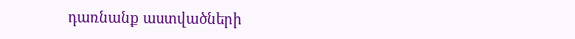դառնանք աստվածների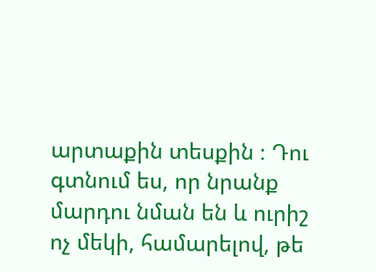արտաքին տեսքին ։ Դու գտնում ես, որ նրանք մարդու նման են և ուրիշ ոչ մեկի, համարելով, թե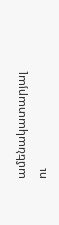ամենակատարյալ ու